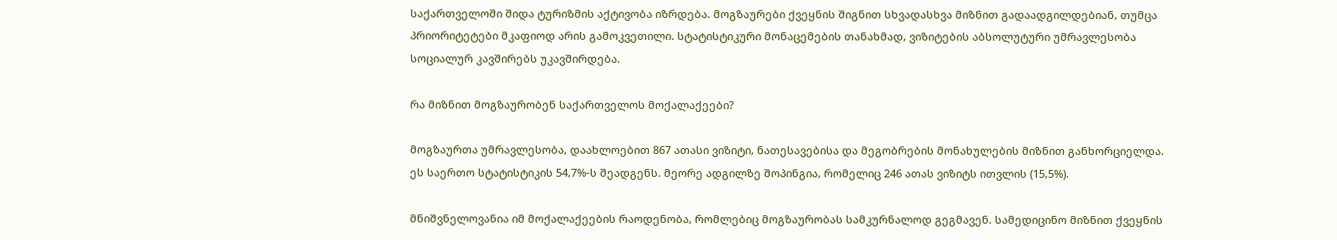საქართველოში შიდა ტურიზმის აქტივობა იზრდება. მოგზაურები ქვეყნის შიგნით სხვადასხვა მიზნით გადაადგილდებიან, თუმცა პრიორიტეტები მკაფიოდ არის გამოკვეთილი. სტატისტიკური მონაცემების თანახმად, ვიზიტების აბსოლუტური უმრავლესობა სოციალურ კავშირებს უკავშირდება.

რა მიზნით მოგზაურობენ საქართველოს მოქალაქეები?

მოგზაურთა უმრავლესობა, დაახლოებით 867 ათასი ვიზიტი, ნათესავებისა და მეგობრების მონახულების მიზნით განხორციელდა. ეს საერთო სტატისტიკის 54,7%-ს შეადგენს. მეორე ადგილზე შოპინგია, რომელიც 246 ათას ვიზიტს ითვლის (15,5%).

მნიშვნელოვანია იმ მოქალაქეების რაოდენობა, რომლებიც მოგზაურობას სამკურნალოდ გეგმავენ. სამედიცინო მიზნით ქვეყნის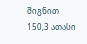შიგნით 150,3 ათასი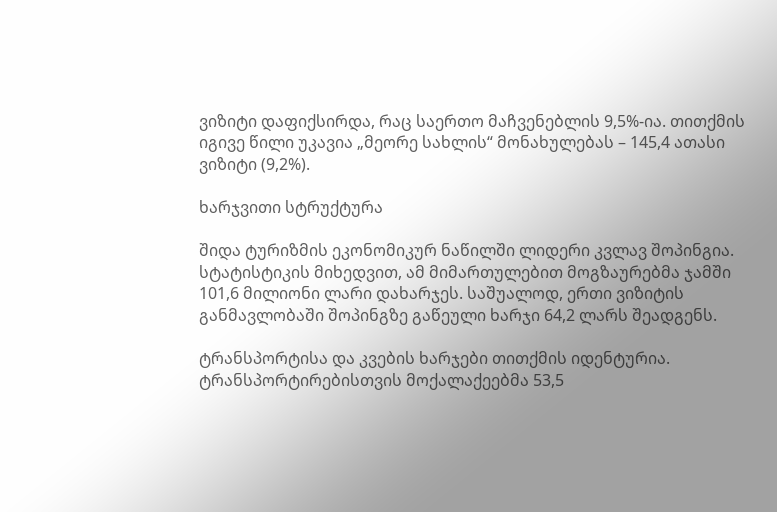ვიზიტი დაფიქსირდა, რაც საერთო მაჩვენებლის 9,5%-ია. თითქმის იგივე წილი უკავია „მეორე სახლის“ მონახულებას – 145,4 ათასი ვიზიტი (9,2%).

ხარჯვითი სტრუქტურა

შიდა ტურიზმის ეკონომიკურ ნაწილში ლიდერი კვლავ შოპინგია. სტატისტიკის მიხედვით, ამ მიმართულებით მოგზაურებმა ჯამში 101,6 მილიონი ლარი დახარჯეს. საშუალოდ, ერთი ვიზიტის განმავლობაში შოპინგზე გაწეული ხარჯი 64,2 ლარს შეადგენს.

ტრანსპორტისა და კვების ხარჯები თითქმის იდენტურია. ტრანსპორტირებისთვის მოქალაქეებმა 53,5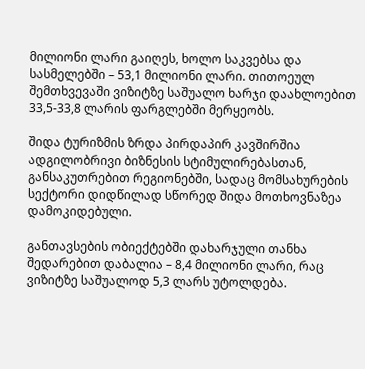მილიონი ლარი გაიღეს, ხოლო საკვებსა და სასმელებში – 53,1 მილიონი ლარი. თითოეულ შემთხვევაში ვიზიტზე საშუალო ხარჯი დაახლოებით 33,5-33,8 ლარის ფარგლებში მერყეობს.

შიდა ტურიზმის ზრდა პირდაპირ კავშირშია ადგილობრივი ბიზნესის სტიმულირებასთან, განსაკუთრებით რეგიონებში, სადაც მომსახურების სექტორი დიდწილად სწორედ შიდა მოთხოვნაზეა დამოკიდებული.

განთავსების ობიექტებში დახარჯული თანხა შედარებით დაბალია – 8,4 მილიონი ლარი, რაც ვიზიტზე საშუალოდ 5,3 ლარს უტოლდება.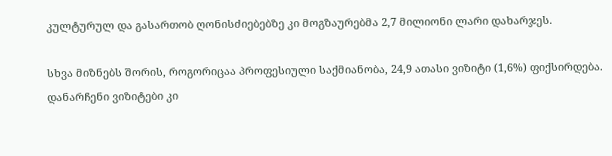კულტურულ და გასართობ ღონისძიებებზე კი მოგზაურებმა 2,7 მილიონი ლარი დახარჯეს.

სხვა მიზნებს შორის, როგორიცაა პროფესიული საქმიანობა, 24,9 ათასი ვიზიტი (1,6%) ფიქსირდება. დანარჩენი ვიზიტები კი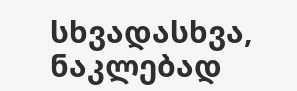სხვადასხვა, ნაკლებად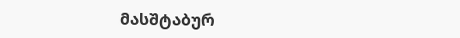მასშტაბურ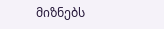მიზნებს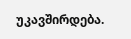უკავშირდება.